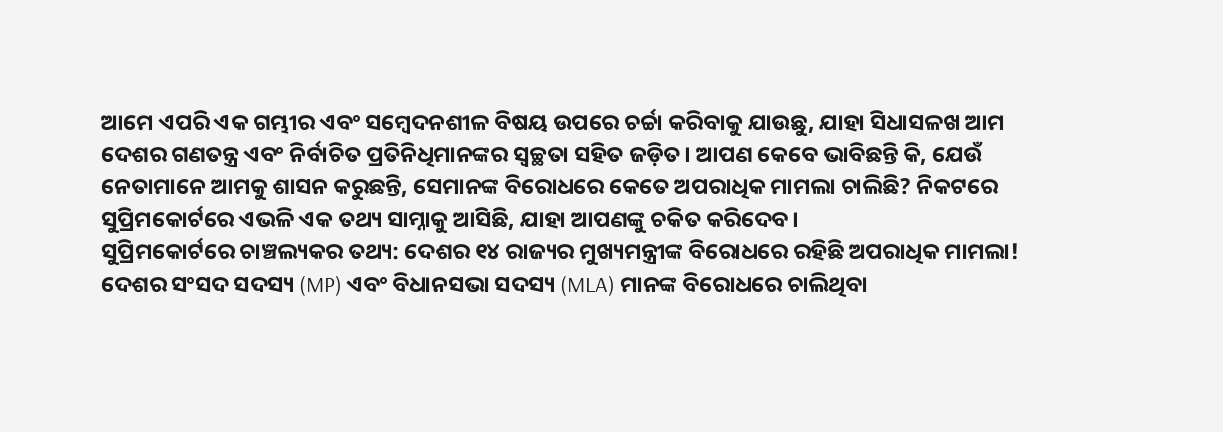ଆମେ ଏପରି ଏକ ଗମ୍ଭୀର ଏବଂ ସମ୍ବେଦନଶୀଳ ବିଷୟ ଉପରେ ଚର୍ଚ୍ଚା କରିବାକୁ ଯାଉଛୁ, ଯାହା ସିଧାସଳଖ ଆମ ଦେଶର ଗଣତନ୍ତ୍ର ଏବଂ ନିର୍ବାଚିତ ପ୍ରତିନିଧିମାନଙ୍କର ସ୍ୱଚ୍ଛତା ସହିତ ଜଡ଼ିତ। ଆପଣ କେବେ ଭାବିଛନ୍ତି କି, ଯେଉଁ ନେତାମାନେ ଆମକୁ ଶାସନ କରୁଛନ୍ତି, ସେମାନଙ୍କ ବିରୋଧରେ କେତେ ଅପରାଧିକ ମାମଲା ଚାଲିଛି? ନିକଟରେ ସୁପ୍ରିମକୋର୍ଟରେ ଏଭଳି ଏକ ତଥ୍ୟ ସାମ୍ନାକୁ ଆସିଛି, ଯାହା ଆପଣଙ୍କୁ ଚକିତ କରିଦେବ।
ସୁପ୍ରିମକୋର୍ଟରେ ଚାଞ୍ଚଲ୍ୟକର ତଥ୍ୟ: ଦେଶର ୧୪ ରାଜ୍ୟର ମୁଖ୍ୟମନ୍ତ୍ରୀଙ୍କ ବିରୋଧରେ ରହିଛି ଅପରାଧିକ ମାମଲା!
ଦେଶର ସଂସଦ ସଦସ୍ୟ (MP) ଏବଂ ବିଧାନସଭା ସଦସ୍ୟ (MLA) ମାନଙ୍କ ବିରୋଧରେ ଚାଲିଥିବା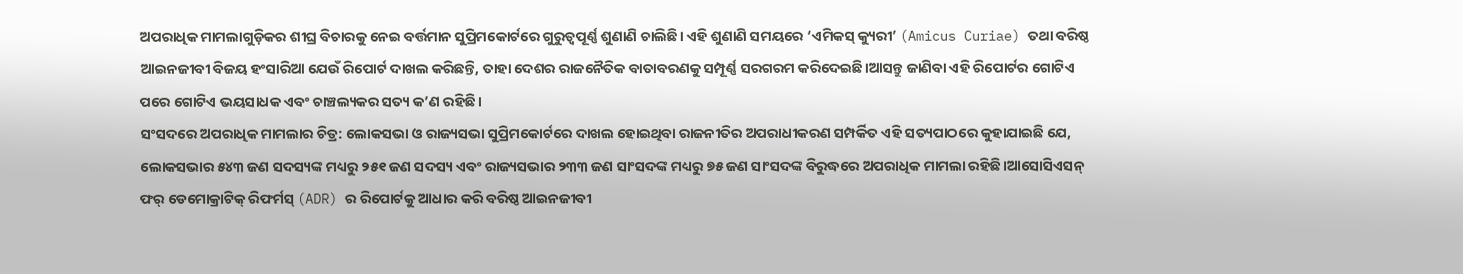ଅପରାଧିକ ମାମଲାଗୁଡ଼ିକର ଶୀଘ୍ର ବିଚାରକୁ ନେଇ ବର୍ତ୍ତମାନ ସୁପ୍ରିମକୋର୍ଟରେ ଗୁରୁତ୍ୱପୂର୍ଣ୍ଣ ଶୁଣାଣି ଚାଲିଛି। ଏହି ଶୁଣାଣି ସମୟରେ ‘ଏମିକସ୍ କ୍ୟୁରୀ’ (Amicus Curiae) ତଥା ବରିଷ୍ଠ ଆଇନଜୀବୀ ବିଜୟ ହଂସାରିଆ ଯେଉଁ ରିପୋର୍ଟ ଦାଖଲ କରିଛନ୍ତି, ତାହା ଦେଶର ରାଜନୈତିକ ବାତାବରଣକୁ ସମ୍ପୂର୍ଣ୍ଣ ସରଗରମ କରିଦେଇଛି।ଆସନ୍ତୁ ଜାଣିବା ଏହି ରିପୋର୍ଟର ଗୋଟିଏ ପରେ ଗୋଟିଏ ଭୟସାଧକ ଏବଂ ଚାଞ୍ଚଲ୍ୟକର ସତ୍ୟ କ’ଣ ରହିଛି।
ସଂସଦରେ ଅପରାଧିକ ମାମଲାର ଚିତ୍ର: ଲୋକସଭା ଓ ରାଜ୍ୟସଭା ସୁପ୍ରିମକୋର୍ଟରେ ଦାଖଲ ହୋଇଥିବା ରାଜନୀତିର ଅପରାଧୀକରଣ ସମ୍ପର୍କିତ ଏହି ସତ୍ୟପାଠରେ କୁହାଯାଇଛି ଯେ, ଲୋକସଭାର ୫୪୩ ଜଣ ସଦସ୍ୟଙ୍କ ମଧ୍ୟରୁ ୨୫୧ ଜଣ ସଦସ୍ୟ ଏବଂ ରାଜ୍ୟସଭାର ୨୩୩ ଜଣ ସାଂସଦଙ୍କ ମଧ୍ୟରୁ ୭୫ ଜଣ ସାଂସଦଙ୍କ ବିରୁଦ୍ଧରେ ଅପରାଧିକ ମାମଲା ରହିଛି।ଆସୋସିଏସନ୍ ଫର୍ ଡେମୋକ୍ରାଟିକ୍ ରିଫର୍ମସ୍ (ADR) ର ରିପୋର୍ଟକୁ ଆଧାର କରି ବରିଷ୍ଠ ଆଇନଜୀବୀ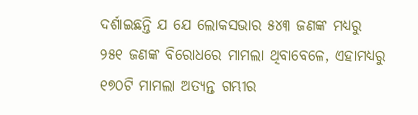ଦର୍ଶାଇଛନ୍ତି ଯ ଯେ ଲୋକସଭାର ୫୪୩ ଜଣଙ୍କ ମଧ୍ୟରୁ ୨୫୧ ଜଣଙ୍କ ବିରୋଧରେ ମାମଲା ଥିବାବେଳେ, ଏହାମଧ୍ୟରୁ ୧୭୦ଟି ମାମଲା ଅତ୍ୟନ୍ତ ଗମ୍ଭୀର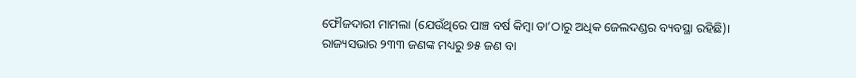ଫୌଜଦାରୀ ମାମଲା (ଯେଉଁଥିରେ ପାଞ୍ଚ ବର୍ଷ କିମ୍ବା ତା’ଠାରୁ ଅଧିକ ଜେଲଦଣ୍ଡର ବ୍ୟବସ୍ଥା ରହିଛି)।
ରାଜ୍ୟସଭାର ୨୩୩ ଜଣଙ୍କ ମଧ୍ୟରୁ ୭୫ ଜଣ ବା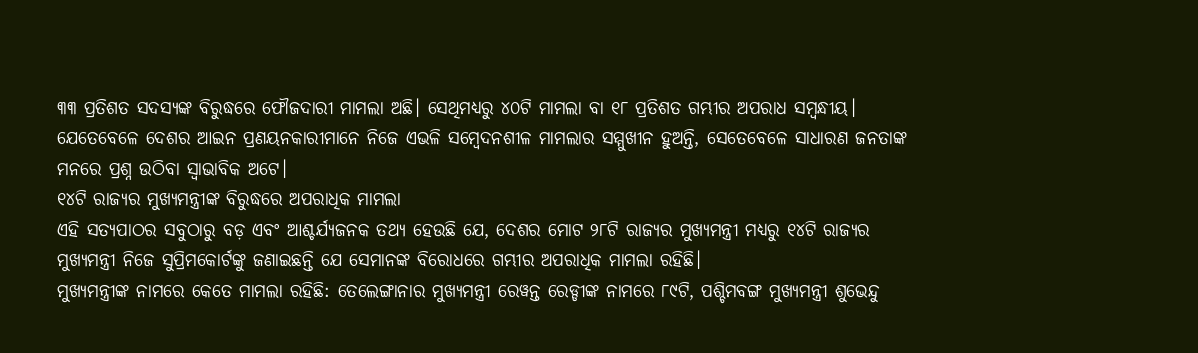୩୩ ପ୍ରତିଶତ ସଦସ୍ୟଙ୍କ ବିରୁଦ୍ଧରେ ଫୌଜଦାରୀ ମାମଲା ଅଛି। ସେଥିମଧ୍ୟରୁ ୪୦ଟି ମାମଲା ବା ୧୮ ପ୍ରତିଶତ ଗମ୍ଭୀର ଅପରାଧ ସମ୍ବନ୍ଧୀୟ।
ଯେତେବେଳେ ଦେଶର ଆଇନ ପ୍ରଣୟନକାରୀମାନେ ନିଜେ ଏଭଳି ସମ୍ବେଦନଶୀଳ ମାମଲାର ସମ୍ମୁଖୀନ ହୁଅନ୍ତି, ସେତେବେଳେ ସାଧାରଣ ଜନତାଙ୍କ ମନରେ ପ୍ରଶ୍ନ ଉଠିବା ସ୍ୱାଭାବିକ ଅଟେ।
୧୪ଟି ରାଜ୍ୟର ମୁଖ୍ୟମନ୍ତ୍ରୀଙ୍କ ବିରୁଦ୍ଧରେ ଅପରାଧିକ ମାମଲା
ଏହି ସତ୍ୟପାଠର ସବୁଠାରୁ ବଡ଼ ଏବଂ ଆଶ୍ଚର୍ଯ୍ୟଜନକ ତଥ୍ୟ ହେଉଛି ଯେ, ଦେଶର ମୋଟ ୨୮ଟି ରାଜ୍ୟର ମୁଖ୍ୟମନ୍ତ୍ରୀ ମଧ୍ୟରୁ ୧୪ଟି ରାଜ୍ୟର ମୁଖ୍ୟମନ୍ତ୍ରୀ ନିଜେ ସୁପ୍ରିମକୋର୍ଟଙ୍କୁ ଜଣାଇଛନ୍ତି ଯେ ସେମାନଙ୍କ ବିରୋଧରେ ଗମ୍ଭୀର ଅପରାଧିକ ମାମଲା ରହିଛି।
ମୁଖ୍ୟମନ୍ତ୍ରୀଙ୍କ ନାମରେ କେତେ ମାମଲା ରହିଛି: ତେଲେଙ୍ଗାନାର ମୁଖ୍ୟମନ୍ତ୍ରୀ ରେୱନ୍ତ ରେଡ୍ଡୀଙ୍କ ନାମରେ ୮୯ଟି, ପଶ୍ଚିମବଙ୍ଗ ମୁଖ୍ୟମନ୍ତ୍ରୀ ଶୁଭେନ୍ଦୁ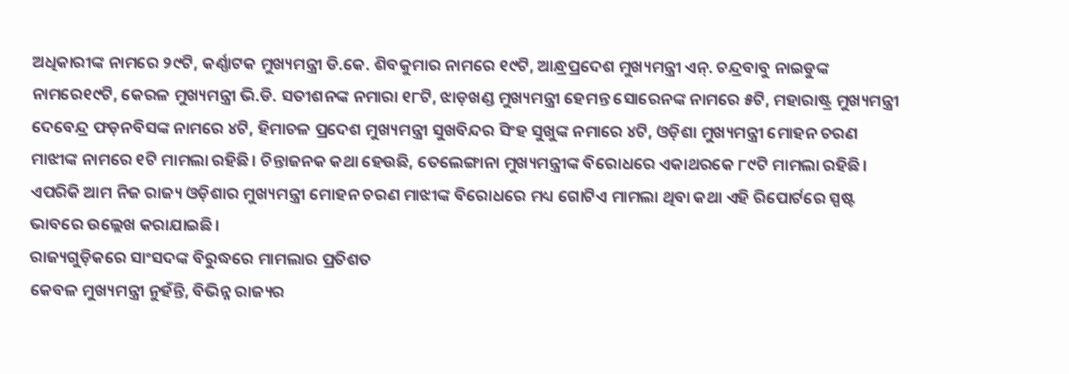ଅଧିକାରୀଙ୍କ ନାମରେ ୨୯ଟି, କର୍ଣ୍ଣାଟକ ମୁଖ୍ୟମନ୍ତ୍ରୀ ଡି.କେ. ଶିବକୁମାର ନାମରେ ୧୯ଟି, ଆନ୍ଧ୍ରପ୍ରଦେଶ ମୁଖ୍ୟମନ୍ତ୍ରୀ ଏନ୍. ଚନ୍ଦ୍ରବାବୁ ନାଇଡୁଙ୍କ ନାମରେ୧୯ଟି, କେରଳ ମୁଖ୍ୟମନ୍ତ୍ରୀ ଭି.ଡି. ସତୀଶନଙ୍କ ନମାରା ୧୮ଟି, ଝାଡ଼ଖଣ୍ଡ ମୁଖ୍ୟମନ୍ତ୍ରୀ ହେମନ୍ତ ସୋରେନଙ୍କ ନାମରେ ୫ଟି, ମହାରାଷ୍ଟ୍ର ମୁଖ୍ୟମନ୍ତ୍ରୀ ଦେବେନ୍ଦ୍ର ଫଡ଼ନବିସଙ୍କ ନାମରେ ୪ଟି, ହିମାଚଳ ପ୍ରଦେଶ ମୁଖ୍ୟମନ୍ତ୍ରୀ ସୁଖବିନ୍ଦର ସିଂହ ସୁଖୁଙ୍କ ନମାରେ ୪ଟି, ଓଡ଼ିଶା ମୁଖ୍ୟମନ୍ତ୍ରୀ ମୋହନ ଚରଣ ମାଝୀଙ୍କ ନାମରେ ୧ଟି ମାମଲା ରହିଛି। ଚିନ୍ତାଜନକ କଥା ହେଉଛି, ତେଲେଙ୍ଗାନା ମୁଖ୍ୟମନ୍ତ୍ରୀଙ୍କ ବିରୋଧରେ ଏକାଥରକେ ୮୯ଟି ମାମଲା ରହିଛି। ଏପରିକି ଆମ ନିଜ ରାଜ୍ୟ ଓଡ଼ିଶାର ମୁଖ୍ୟମନ୍ତ୍ରୀ ମୋହନ ଚରଣ ମାଝୀଙ୍କ ବିରୋଧରେ ମଧ୍ୟ ଗୋଟିଏ ମାମଲା ଥିବା କଥା ଏହି ରିପୋର୍ଟରେ ସ୍ପଷ୍ଟ ଭାବରେ ଉଲ୍ଲେଖ କରାଯାଇଛି।
ରାଜ୍ୟଗୁଡ଼ିକରେ ସାଂସଦଙ୍କ ବିରୁଦ୍ଧରେ ମାମଲାର ପ୍ରତିଶତ
କେବଳ ମୁଖ୍ୟମନ୍ତ୍ରୀ ନୁହଁନ୍ତି, ବିଭିନ୍ନ ରାଜ୍ୟର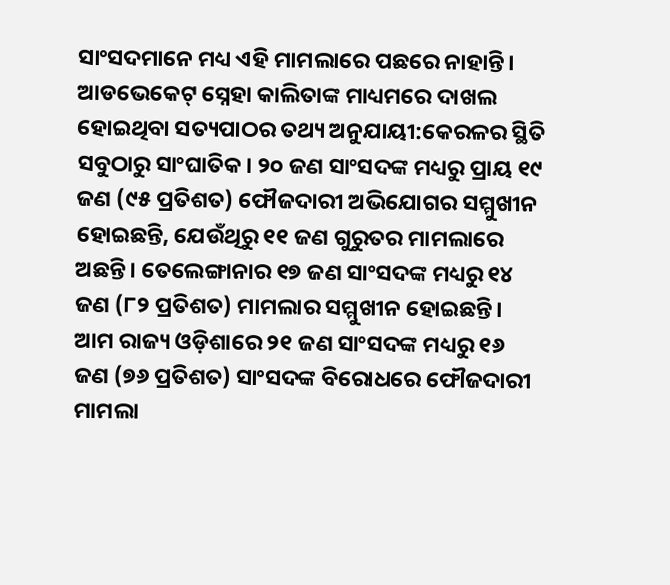ସାଂସଦମାନେ ମଧ୍ୟ ଏହି ମାମଲାରେ ପଛରେ ନାହାନ୍ତି। ଆଡଭେକେଟ୍ ସ୍ନେହା କାଲିତାଙ୍କ ମାଧ୍ୟମରେ ଦାଖଲ ହୋଇଥିବା ସତ୍ୟପାଠର ତଥ୍ୟ ଅନୁଯାୟୀ:କେରଳର ସ୍ଥିତି ସବୁଠାରୁ ସାଂଘାତିକ। ୨୦ ଜଣ ସାଂସଦଙ୍କ ମଧ୍ୟରୁ ପ୍ରାୟ ୧୯ ଜଣ (୯୫ ପ୍ରତିଶତ) ଫୌଜଦାରୀ ଅଭିଯୋଗର ସମ୍ମୁଖୀନ ହୋଇଛନ୍ତି, ଯେଉଁଥିରୁ ୧୧ ଜଣ ଗୁରୁତର ମାମଲାରେ ଅଛନ୍ତି। ତେଲେଙ୍ଗାନାର ୧୭ ଜଣ ସାଂସଦଙ୍କ ମଧ୍ୟରୁ ୧୪ ଜଣ (୮୨ ପ୍ରତିଶତ) ମାମଲାର ସମ୍ମୁଖୀନ ହୋଇଛନ୍ତି।
ଆମ ରାଜ୍ୟ ଓଡ଼ିଶାରେ ୨୧ ଜଣ ସାଂସଦଙ୍କ ମଧ୍ୟରୁ ୧୬ ଜଣ (୭୬ ପ୍ରତିଶତ) ସାଂସଦଙ୍କ ବିରୋଧରେ ଫୌଜଦାରୀ ମାମଲା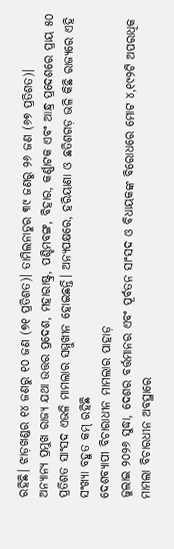ରହିଛି। ଝାଡ଼ଖଣ୍ଡର ୧୪ ଜଣରୁ ୧୦ ଜଣ (୭୧ ପ୍ରତିଶତ)। ତାମିଲନାଡୁର ୩୯ ଜଣରୁ ୨୬ ଜଣ (୬୭ ପ୍ରତିଶତ)।
ଅନ୍ୟାନ୍ୟ ପ୍ରମୁଖ ରାଜ୍ୟ ଯଥା ଉତ୍ତର ପ୍ରଦେଶ, ମହାରାଷ୍ଟ୍ର, ପଶ୍ଚିମବଙ୍ଗ, ବିହାର, କର୍ଣ୍ଣାଟକ ଏବଂ ଆନ୍ଧ୍ର ପ୍ରଦେଶରେ ପ୍ରାୟ ୫୦ ପ୍ରତିଶତ ସାଂସଦ ଏଭଳି ମାମଲାର ସମ୍ମୁଖୀନ ହୋଇଛନ୍ତି। ଅନ୍ୟପକ୍ଷରେ, ହରିୟାଣା ଓ ଛତିଶଗଡ଼ ଭଳି କିଛି ରାଜ୍ୟରେ ଏହି ସଂଖ୍ୟା ବହୁତ କମ୍ ରହିଛି
ଦେଶବ୍ୟାପୀ ବିଚାରାଧୀନ ମାମଲାର ପାହାଡ଼
ଜୁଲାଇ ୨୦୨୬ ସୁଦ୍ଧା, ଦେଶର ବର୍ତ୍ତମାନର ଏବଂ ପୂର୍ବତନ ସାଂସଦ ଓ ବିଧାୟକଙ୍କ ବିରୋଧରେ ମୋଟ ୪,୧୯୨ଟି ଅପରାଧିକ ମାମଲା ବିଚାରଧୀନ ଅବସ୍ଥାରେ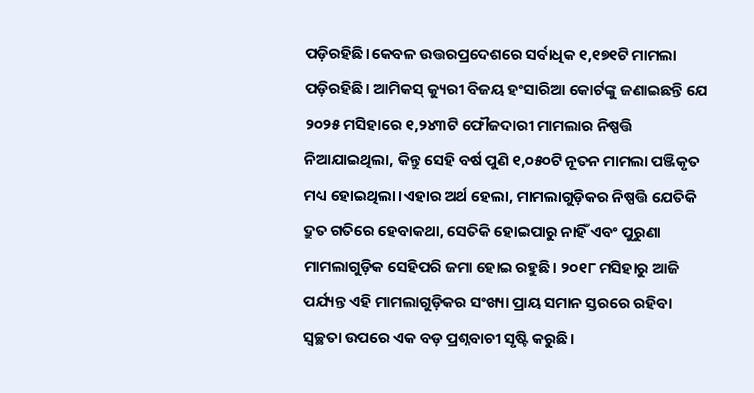ପଡ଼ିରହିଛି।କେବଳ ଉତ୍ତରପ୍ରଦେଶରେ ସର୍ବାଧିକ ୧,୧୭୧ଟି ମାମଲା ପଡ଼ିରହିଛି। ଆମିକସ୍ କ୍ୟୁରୀ ବିଜୟ ହଂସାରିଆ କୋର୍ଟଙ୍କୁ ଜଣାଇଛନ୍ତି ଯେ ୨୦୨୫ ମସିହାରେ ୧,୨୪୩ଟି ଫୌଜଦାରୀ ମାମଲାର ନିଷ୍ପତ୍ତି ନିଆଯାଇଥିଲା, କିନ୍ତୁ ସେହି ବର୍ଷ ପୁଣି ୧,୦୫୦ଟି ନୂତନ ମାମଲା ପଞ୍ଜିକୃତ ମଧ୍ୟ ହୋଇଥିଲା।ଏହାର ଅର୍ଥ ହେଲା, ମାମଲାଗୁଡ଼ିକର ନିଷ୍ପତ୍ତି ଯେତିକି ଦ୍ରୁତ ଗତିରେ ହେବାକଥା, ସେତିକି ହୋଇପାରୁ ନାହିଁ ଏବଂ ପୁରୁଣା ମାମଲାଗୁଡ଼ିକ ସେହିପରି ଜମା ହୋଇ ରହୁଛି। ୨୦୧୮ ମସିହାରୁ ଆଜି ପର୍ଯ୍ୟନ୍ତ ଏହି ମାମଲାଗୁଡ଼ିକର ସଂଖ୍ୟା ପ୍ରାୟ ସମାନ ସ୍ତରରେ ରହିବା ସ୍ୱଚ୍ଛତା ଉପରେ ଏକ ବଡ଼ ପ୍ରଶ୍ନବାଚୀ ସୃଷ୍ଟି କରୁଛି।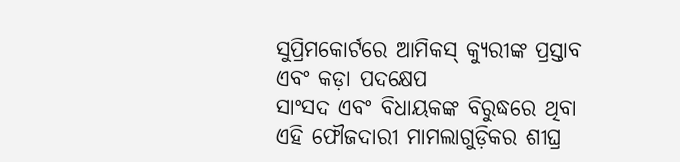ସୁପ୍ରିମକୋର୍ଟରେ ଆମିକସ୍ କ୍ୟୁରୀଙ୍କ ପ୍ରସ୍ତାବ ଏବଂ କଡ଼ା ପଦକ୍ଷେପ
ସାଂସଦ ଏବଂ ବିଧାୟକଙ୍କ ବିରୁଦ୍ଧରେ ଥିବା ଏହି ଫୌଜଦାରୀ ମାମଲାଗୁଡ଼ିକର ଶୀଘ୍ର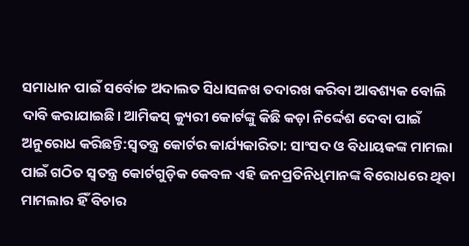ସମାଧାନ ପାଇଁ ସର୍ବୋଚ୍ଚ ଅଦାଲତ ସିଧାସଳଖ ତଦାରଖ କରିବା ଆବଶ୍ୟକ ବୋଲି ଦାବି କରାଯାଇଛି। ଆମିକସ୍ କ୍ୟୁରୀ କୋର୍ଟଙ୍କୁ କିଛି କଡ଼ା ନିର୍ଦ୍ଦେଶ ଦେବା ପାଇଁ ଅନୁରୋଧ କରିଛନ୍ତି:ସ୍ୱତନ୍ତ୍ର କୋର୍ଟର କାର୍ଯ୍ୟକାରିତା: ସାଂସଦ ଓ ବିଧାୟକଙ୍କ ମାମଲା ପାଇଁ ଗଠିତ ସ୍ୱତନ୍ତ୍ର କୋର୍ଟଗୁଡ଼ିକ କେବଳ ଏହି ଜନପ୍ରତିନିଧିମାନଙ୍କ ବିରୋଧରେ ଥିବା ମାମଲାର ହିଁ ବିଚାର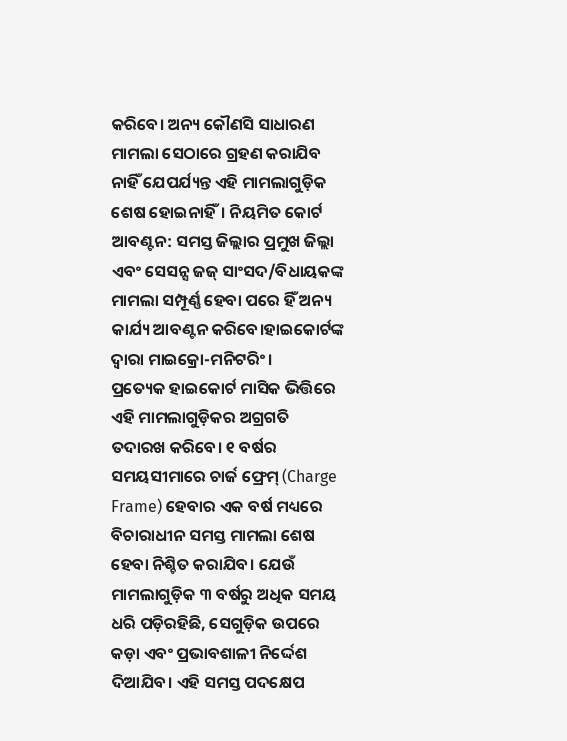କରିବେ। ଅନ୍ୟ କୌଣସି ସାଧାରଣ ମାମଲା ସେଠାରେ ଗ୍ରହଣ କରାଯିବ ନାହିଁ ଯେପର୍ଯ୍ୟନ୍ତ ଏହି ମାମଲାଗୁଡ଼ିକ ଶେଷ ହୋଇନାହିଁ। ନିୟମିତ କୋର୍ଟ ଆବଣ୍ଟନ: ସମସ୍ତ ଜିଲ୍ଲାର ପ୍ରମୁଖ ଜିଲ୍ଲା ଏବଂ ସେସନ୍ସ ଜଜ୍ ସାଂସଦ/ବିଧାୟକଙ୍କ ମାମଲା ସମ୍ପୂର୍ଣ୍ଣ ହେବା ପରେ ହିଁ ଅନ୍ୟ କାର୍ଯ୍ୟ ଆବଣ୍ଟନ କରିବେ।ହାଇକୋର୍ଟଙ୍କ ଦ୍ୱାରା ମାଇକ୍ରୋ-ମନିଟରିଂ।
ପ୍ରତ୍ୟେକ ହାଇକୋର୍ଟ ମାସିକ ଭିତ୍ତିରେ ଏହି ମାମଲାଗୁଡ଼ିକର ଅଗ୍ରଗତି ତଦାରଖ କରିବେ। ୧ ବର୍ଷର ସମୟସୀମାରେ ଚାର୍ଜ ଫ୍ରେମ୍ (Charge Frame) ହେବାର ଏକ ବର୍ଷ ମଧ୍ୟରେ ବିଚାରାଧୀନ ସମସ୍ତ ମାମଲା ଶେଷ ହେବା ନିଶ୍ଚିତ କରାଯିବ। ଯେଉଁ ମାମଲାଗୁଡ଼ିକ ୩ ବର୍ଷରୁ ଅଧିକ ସମୟ ଧରି ପଡ଼ିରହିଛି, ସେଗୁଡ଼ିକ ଉପରେ କଡ଼ା ଏବଂ ପ୍ରଭାବଶାଳୀ ନିର୍ଦ୍ଦେଶ ଦିଆଯିବ। ଏହି ସମସ୍ତ ପଦକ୍ଷେପ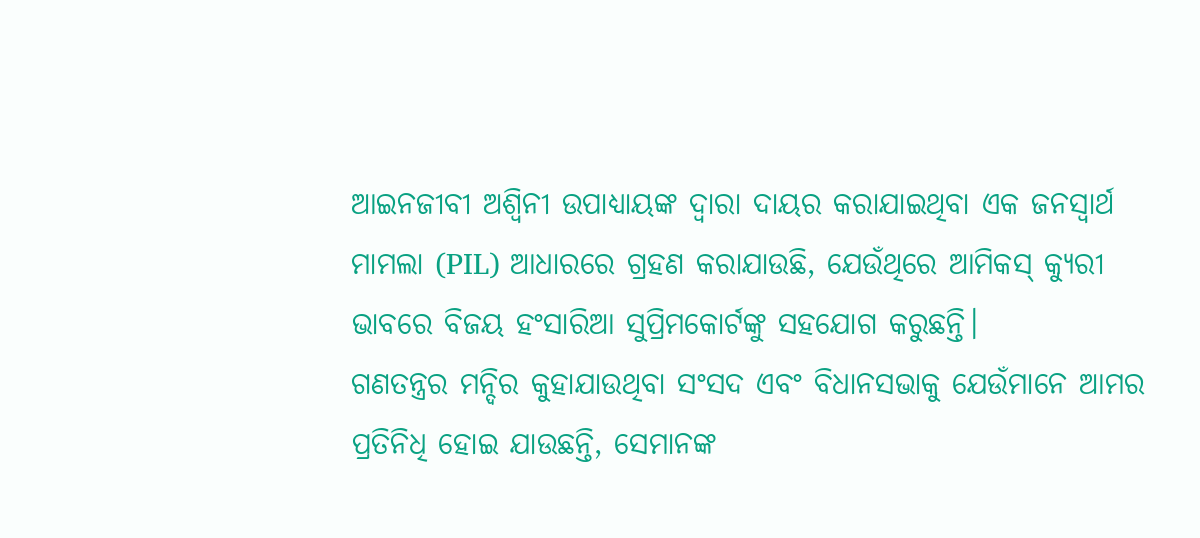ଆଇନଜୀବୀ ଅଶ୍ୱିନୀ ଉପାଧ୍ୟାୟଙ୍କ ଦ୍ୱାରା ଦାୟର କରାଯାଇଥିବା ଏକ ଜନସ୍ୱାର୍ଥ ମାମଲା (PIL) ଆଧାରରେ ଗ୍ରହଣ କରାଯାଉଛି, ଯେଉଁଥିରେ ଆମିକସ୍ କ୍ୟୁରୀ ଭାବରେ ବିଜୟ ହଂସାରିଆ ସୁପ୍ରିମକୋର୍ଟଙ୍କୁ ସହଯୋଗ କରୁଛନ୍ତି।
ଗଣତନ୍ତ୍ରର ମନ୍ଦିର କୁହାଯାଉଥିବା ସଂସଦ ଏବଂ ବିଧାନସଭାକୁ ଯେଉଁମାନେ ଆମର ପ୍ରତିନିଧି ହୋଇ ଯାଉଛନ୍ତି, ସେମାନଙ୍କ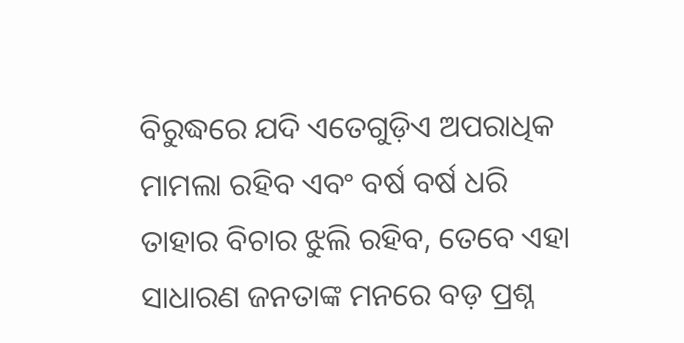ବିରୁଦ୍ଧରେ ଯଦି ଏତେଗୁଡ଼ିଏ ଅପରାଧିକ ମାମଲା ରହିବ ଏବଂ ବର୍ଷ ବର୍ଷ ଧରି ତାହାର ବିଚାର ଝୁଲି ରହିବ, ତେବେ ଏହା ସାଧାରଣ ଜନତାଙ୍କ ମନରେ ବଡ଼ ପ୍ରଶ୍ନ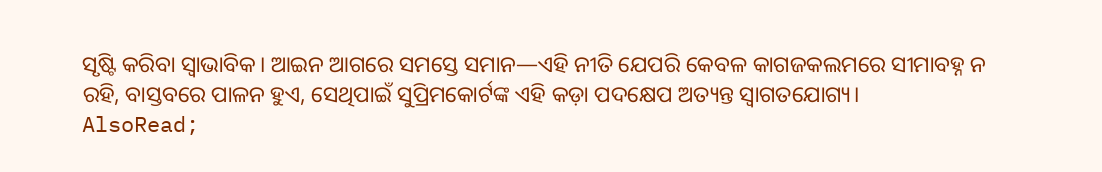ସୃଷ୍ଟି କରିବା ସ୍ବାଭାବିକ। ଆଇନ ଆଗରେ ସମସ୍ତେ ସମାନ—ଏହି ନୀତି ଯେପରି କେବଳ କାଗଜକଲମରେ ସୀମାବହ୍ନ ନ ରହି, ବାସ୍ତବରେ ପାଳନ ହୁଏ, ସେଥିପାଇଁ ସୁପ୍ରିମକୋର୍ଟଙ୍କ ଏହି କଡ଼ା ପଦକ୍ଷେପ ଅତ୍ୟନ୍ତ ସ୍ୱାଗତଯୋଗ୍ୟ।
AlsoRead;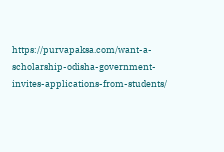https://purvapaksa.com/want-a-scholarship-odisha-government-invites-applications-from-students/